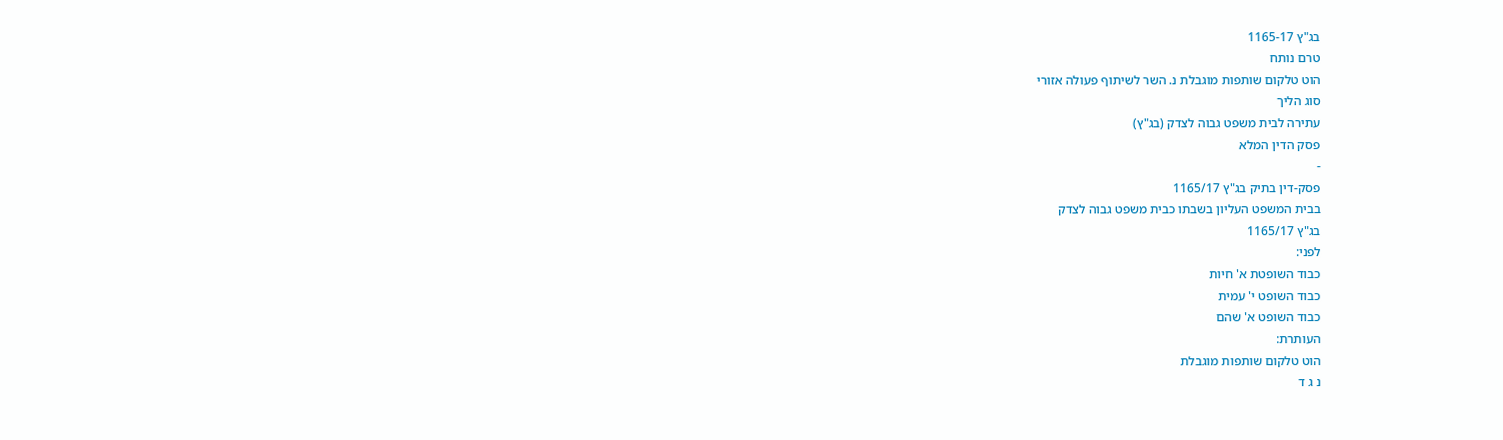בג"ץ 1165-17
טרם נותח
הוט טלקום שותפות מוגבלת נ. השר לשיתוף פעולה אזורי
סוג הליך
עתירה לבית משפט גבוה לצדק (בג"ץ)
פסק הדין המלא
-
פסק-דין בתיק בג"ץ 1165/17
בבית המשפט העליון בשבתו כבית משפט גבוה לצדק
בג"ץ 1165/17
לפני:
כבוד השופטת א' חיות
כבוד השופט י' עמית
כבוד השופט א' שהם
העותרת:
הוט טלקום שותפות מוגבלת
נ ג ד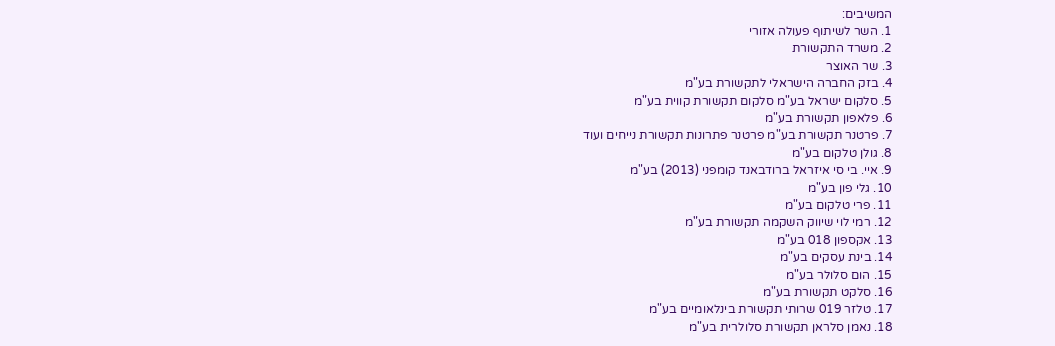המשיבים:
1. השר לשיתוף פעולה אזורי
2. משרד התקשורת
3. שר האוצר
4. בזק החברה הישראלי לתקשורת בע"מ
5. סלקום ישראל בע"מ סלקום תקשורת קווית בע"מ
6. פלאפון תקשורת בע"מ
7. פרטנר תקשורת בע"מ פרטנר פתרונות תקשורת נייחים ועוד
8. גולן טלקום בע"מ
9. איי. בי סי איזראל ברודבאנד קומפני (2013) בע"מ
10. גלי פון בע"מ
11. פרי טלקום בע"מ
12. רמי לוי שיווק השקמה תקשורת בע"מ
13. אקספון 018 בע"מ
14. בינת עסקים בע"מ
15. הום סלולר בע"מ
16. סלקט תקשורת בע"מ
17. טלזר 019 שרותי תקשורת בינלאומיים בע"מ
18. נאמן סלראן תקשורת סלולרית בע"מ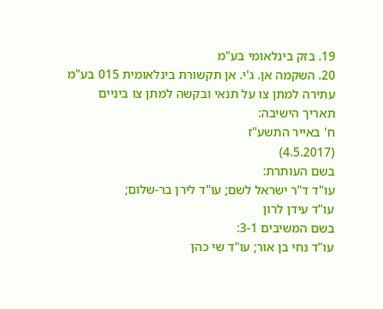19. בזק בינלאומי בע"מ
20. השקמה אן. ג'י. אן תקשורת בינלאומית 015 בע"מ
עתירה למתן צו על תנאי ובקשה למתן צו ביניים
תאריך הישיבה:
ח' באייר התשע"ז
(4.5.2017)
בשם העותרת:
עו"ד ד"ר ישראל לשם; עו"ד לירן בר-שלום;
עו"ד עידן לרון
בשם המשיבים 3-1:
עו"ד נחי בן אור; עו"ד שי כהן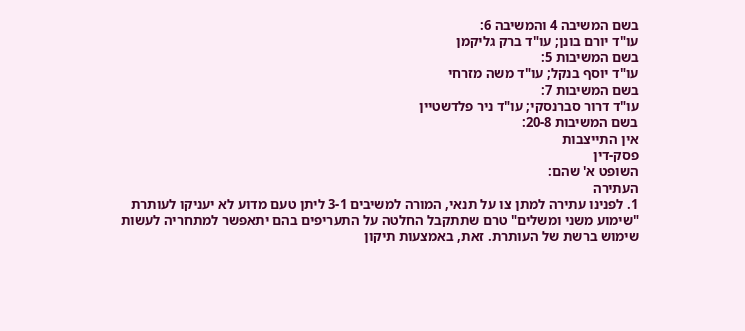בשם המשיבה 4 והמשיבה 6:
עו"ד יורם בונן; עו"ד ברק גליקמן
בשם המשיבות 5:
עו"ד יוסף בנקל; עו"ד משה מזרחי
בשם המשיבות 7:
עו"ד דרור סברנסקי; עו"ד ניר פלדשטיין
בשם המשיבות 20-8:
אין התייצבות
פסק-דין
השופט א' שהם:
העתירה
1. לפנינו עתירה למתן צו על תנאי, המורה למשיבים 3-1 ליתן טעם מדוע לא יעניקו לעותרת "שימוע משני ומשלים" טרם שתתקבל החלטה על התעריפים בהם יתאפשר למתחריה לעשות שימוש ברשת של העותרת. זאת, באמצעות תיקון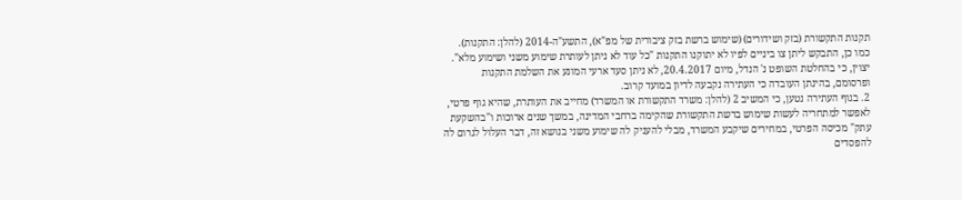תקנות התקשורת (בזק ושידורים) (שימוש ברשת בזק ציבורית של מפ"א), התשע"ה-2014 (להלן: התקנות). כמו כן, התבקש ליתן צו ביניים לפיו לא יתוקנו התקנות "כל עוד לא ניתן לעותרת שימוע משני ושימוע מלא". יצוין, כי בהחלטת השופט נ' הנדל, מיום 20.4.2017, לא ניתן סעד ארעי המונע את השלמת התקנות ופרסומם, בהינתן העובדה כי העתירה נקבעה לדיון במועד קרוב.
2. בגוף העתירה נטען, כי המשיב 2 (להלן: משרד התקשורת או המשרד) מחייב את העותרת, שהיא גוף פרטי, לאפשר למתחריה לעשות שימוש ברשת התקשורת שהקימה ברחבי המדינה, במשך שנים ארוכות ו"בהשקעת עתק" מכיסה הפרטי, במחירים שיקבע המשרד, מבלי להעניק לה שימוע משני בנושא זה, דבר העלול לגרום לה להפסדים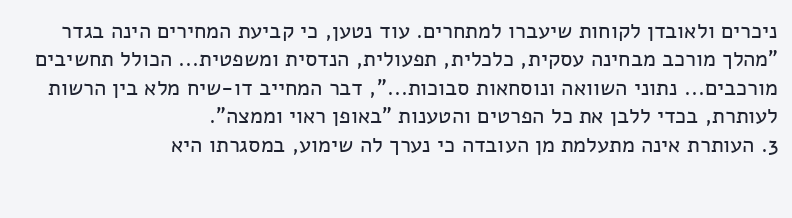ניכרים ולאובדן לקוחות שיעברו למתחרים. עוד נטען, כי קביעת המחירים הינה בגדר "מהלך מורכב מבחינה עסקית, כלכלית, תפעולית, הנדסית ומשפטית... הכולל תחשיבים מורכבים... נתוני השוואה ונוסחאות סבוכות...", דבר המחייב דו-שיח מלא בין הרשות לעותרת, בכדי ללבן את כל הפרטים והטענות "באופן ראוי וממצה".
3. העותרת אינה מתעלמת מן העובדה כי נערך לה שימוע, במסגרתו היא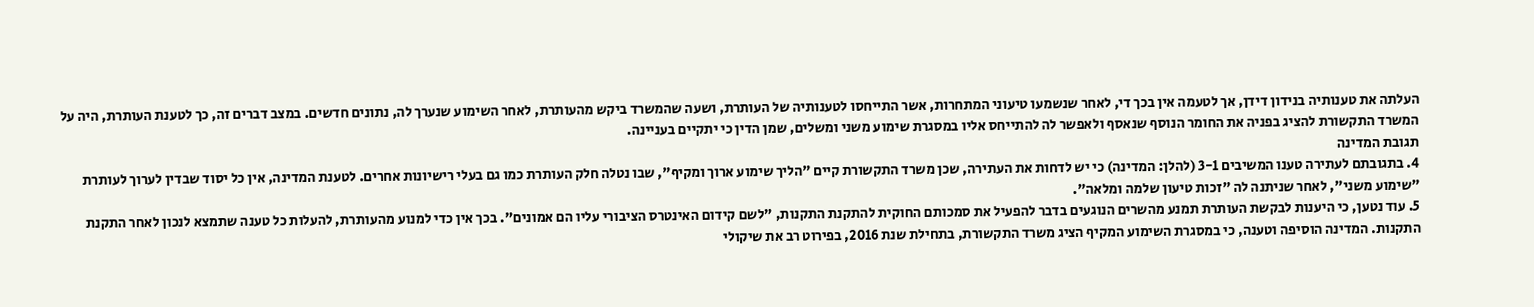העלתה את טענותיה בנידון דידן, אך לטעמה אין בכך די, לאחר שנשמעו טיעוני המתחרות, אשר התייחסו לטענותיה של העותרת, ושעה שהמשרד ביקש מהעותרת, לאחר השימוע שנערך לה, נתונים חדשים. במצב דברים זה, כך לטענת העותרת, היה על המשרד התקשורת להציג בפניה את החומר הנוסף שנאסף ולאפשר לה להתייחס אליו במסגרת שימוע משני ומשלים, שמן הדין כי יתקיים בעניינה.
תגובת המדינה
4. בתגובתם לעתירה טענו המשיבים 3-1 (להלן: המדינה) כי יש לדחות את העתירה, שכן משרד התקשורת קיים "הליך שימוע ארוך ומקיף", שבו נטלה חלק העותרת כמו גם בעלי רישיונות אחרים. לטענת המדינה, אין כל יסוד שבדין לערוך לעותרת "שימוע משני", לאחר שניתנה לה "זכות טיעון שלמה ומלאה".
5. עוד נטען, כי היענות לבקשת העותרת תמנע מהשרים הנוגעים בדבר להפעיל את סמכותם החוקית להתקנת התקנות, "לשם קידום האינטרס הציבורי עליו הם אמונים". בכך אין כדי למנוע מהעותרת, להעלות כל טענה שתמצא לנכון לאחר התקנת התקנות. המדינה הוסיפה וטענה, כי במסגרת השימוע המקיף הציג משרד התקשורת, בתחילת שנת 2016, בפירוט רב את שיקולי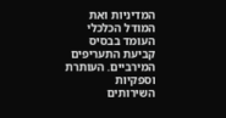המדיניות ואת המודל הכלכלי העומד בבסיס קביעת התעריפים המירביים. העותרת וספקיות השירותים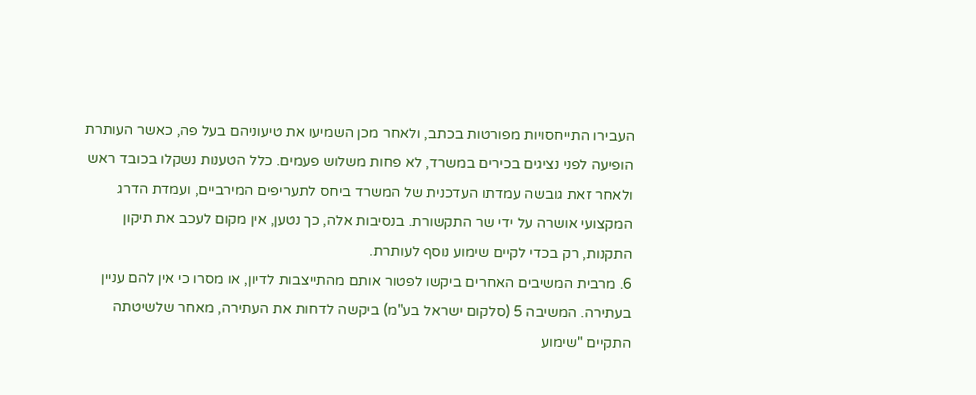העבירו התייחסויות מפורטות בכתב, ולאחר מכן השמיעו את טיעוניהם בעל פה, כאשר העותרת הופיעה לפני נציגים בכירים במשרד, לא פחות משלוש פעמים. כלל הטענות נשקלו בכובד ראש ולאחר זאת גובשה עמדתו העדכנית של המשרד ביחס לתעריפים המירביים, ועמדת הדרג המקצועי אושרה על ידי שר התקשורת. בנסיבות אלה, כך נטען, אין מקום לעכב את תיקון התקנות, רק בכדי לקיים שימוע נוסף לעותרת.
6. מרבית המשיבים האחרים ביקשו לפטור אותם מהתייצבות לדיון, או מסרו כי אין להם עניין בעתירה. המשיבה 5 (סלקום ישראל בע"מ) ביקשה לדחות את העתירה, מאחר שלשיטתה התקיים "שימוע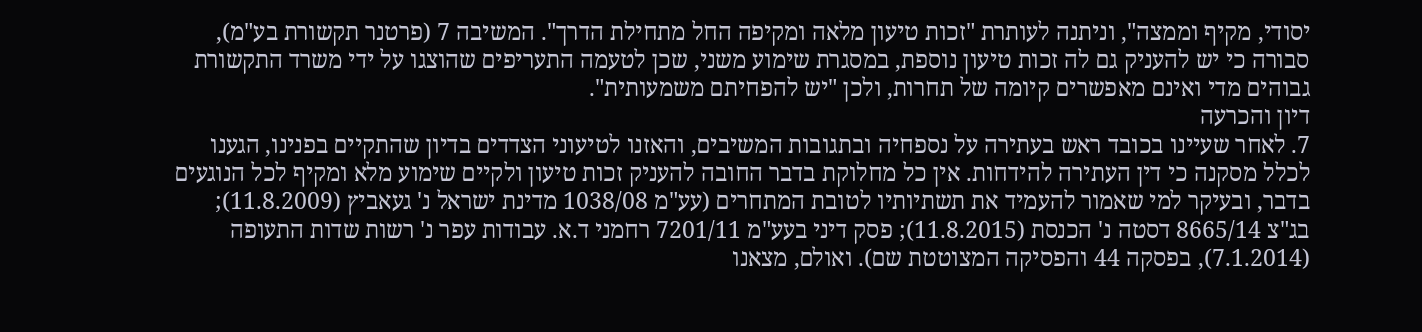יסודי, מקיף וממצה", וניתנה לעותרת "זכות טיעון מלאה ומקיפה החל מתחילת הדרך". המשיבה 7 (פרטנר תקשורת בע"מ), סבורה כי יש להעניק גם לה זכות טיעון נוספת, במסגרת שימוע משני, שכן לטעמה התעריפים שהוצגו על ידי משרד התקשורת גבוהים מדי ואינם מאפשרים קיומה של תחרות, ולכן "יש להפחיתם משמעותית".
דיון והכרעה
7. לאחר שעיינו בכובד ראש בעתירה על נספחיה ובתגובות המשיבים, והאזנו לטיעוני הצדדים בדיון שהתקיים בפנינו, הגענו לכלל מסקנה כי דין העתירה להידחות. אין כל מחלוקת בדבר החובה להעניק זכות טיעון ולקיים שימוע מלא ומקיף לכל הנוגעים בדבר, ובעיקר למי שאמור להעמיד את תשתיותיו לטובת המתחרים (עע"מ 1038/08 מדינת ישראל נ' געאביץ (11.8.2009); בג"צ 8665/14 דסטה נ' הכנסת (11.8.2015); פסק דיני בעע"מ 7201/11 רחמני ד.א. עבודות עפר נ' רשות שדות התעופה (7.1.2014), בפסקה 44 והפסיקה המצוטטת שם). ואולם, מצאנו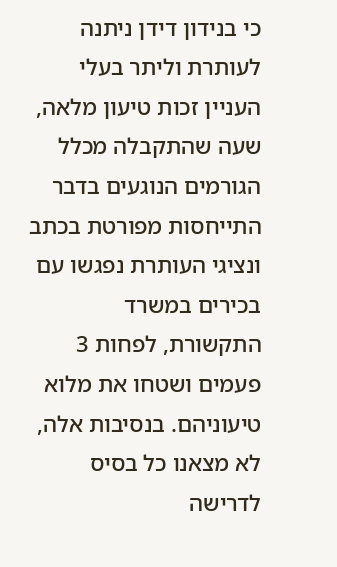כי בנידון דידן ניתנה לעותרת וליתר בעלי העניין זכות טיעון מלאה, שעה שהתקבלה מכלל הגורמים הנוגעים בדבר התייחסות מפורטת בכתב ונציגי העותרת נפגשו עם בכירים במשרד התקשורת, לפחות 3 פעמים ושטחו את מלוא טיעוניהם. בנסיבות אלה, לא מצאנו כל בסיס לדרישה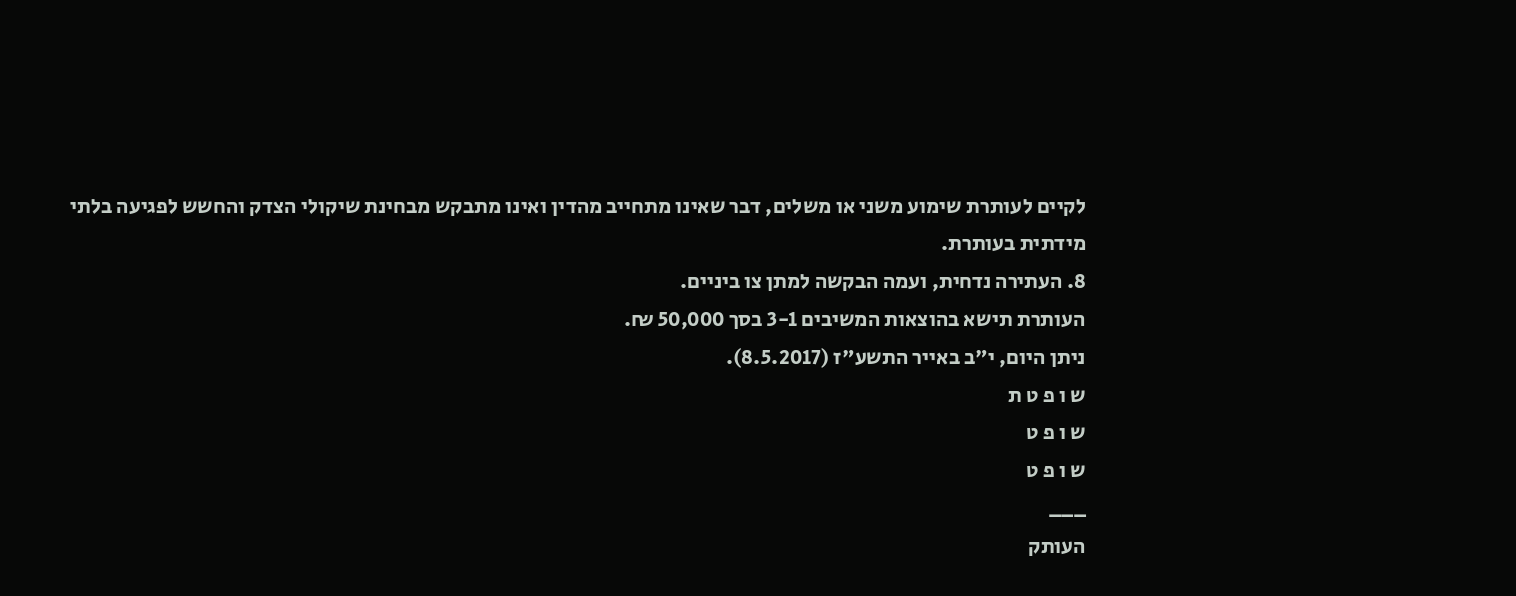לקיים לעותרת שימוע משני או משלים, דבר שאינו מתחייב מהדין ואינו מתבקש מבחינת שיקולי הצדק והחשש לפגיעה בלתי מידתית בעותרת.
8. העתירה נדחית, ועמה הבקשה למתן צו ביניים.
העותרת תישא בהוצאות המשיבים 3-1 בסך 50,000 ₪.
ניתן היום, י"ב באייר התשע"ז (8.5.2017).
ש ו פ ט ת
ש ו פ ט
ש ו פ ט
___
העותק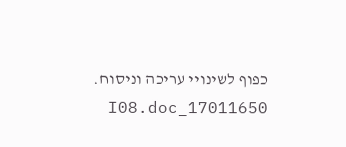כפוף לשינויי עריכה וניסוח. 17011650_I08.doc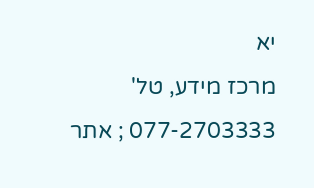יא
מרכז מידע, טל' 077-2703333 ; אתר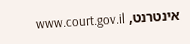אינטרנט, www.court.gov.il